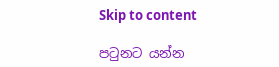Skip to content

පටුනට යන්න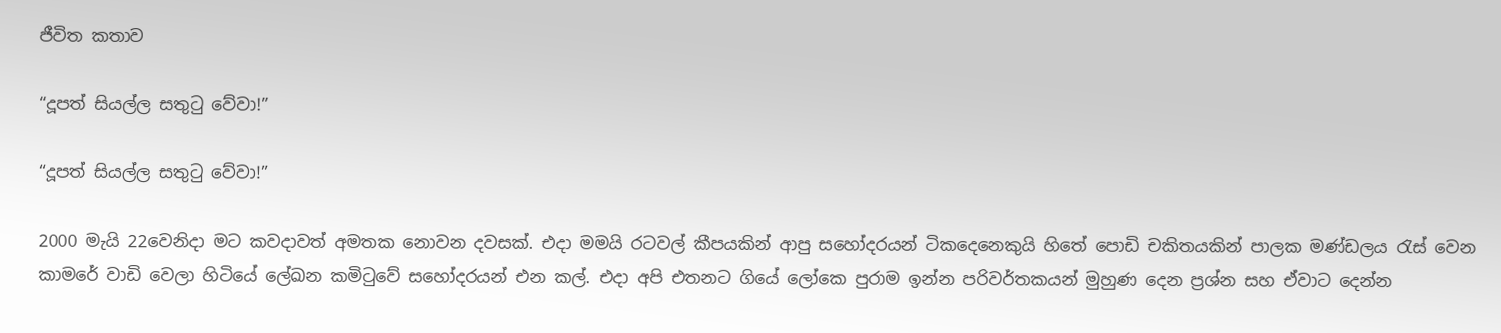ජීවිත කතාව

“දූපත් සියල්ල සතුටු වේවා!”

“දූපත් සියල්ල සතුටු වේවා!”

2000 මැයි 22වෙනිදා මට කවදාවත් අමතක නොවන දවසක්. එදා මමයි රටවල් කීපයකින් ආපු සහෝදරයන් ටිකදෙනෙකුයි හිතේ පොඩි චකිතයකින් පාලක මණ්ඩලය රැස් වෙන කාමරේ වාඩි වෙලා හිටියේ ලේඛන කමිටුවේ සහෝදරයන් එන කල්. එදා අපි එතනට ගියේ ලෝකෙ පුරාම ඉන්න පරිවර්තකයන් මුහුණ දෙන ප්‍රශ්න සහ ඒවාට දෙන්න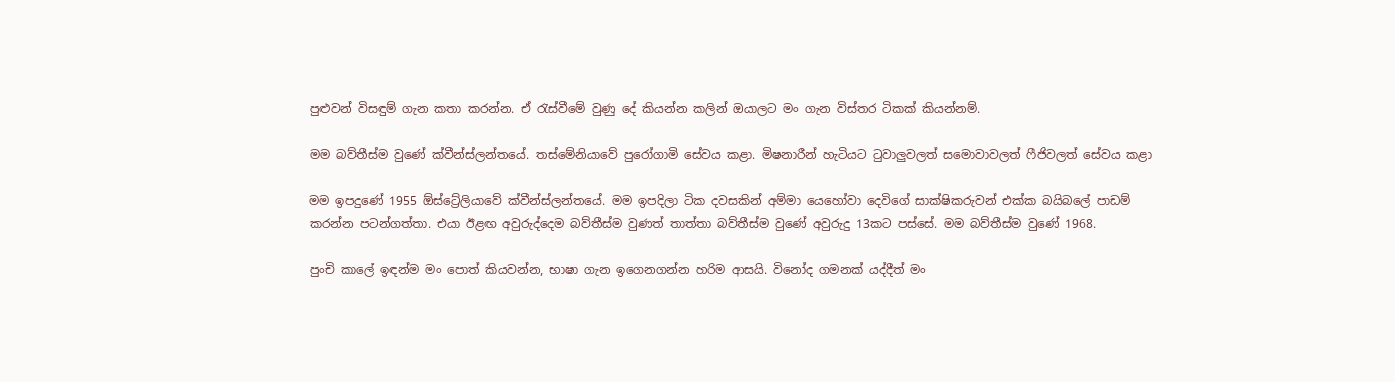පුළුවන් විසඳුම් ගැන කතා කරන්න. ඒ රැස්වීමේ වුණු දේ කියන්න කලින් ඔයාලට මං ගැන විස්තර ටිකක් කියන්නම්.

මම බව්තීස්ම වුණේ ක්වීන්ස්ලන්තයේ. තස්මේනියාවේ පුරෝගාමි සේවය කළා. මිෂනාරීන් හැටියට ටුවාලුවලත් සමොවාවලත් ෆීජිවලත් සේවය කළා

මම ඉපදුණේ 1955 ඕස්ට්‍රේලියාවේ ක්වීන්ස්ලන්තයේ. මම ඉපදිලා ටික දවසකින් අම්මා යෙහෝවා දෙවිගේ සාක්ෂිකරුවන් එක්ක බයිබලේ පාඩම් කරන්න පටන්ගත්තා. එයා ඊළඟ අවුරුද්දෙම බව්තීස්ම වුණත් තාත්තා බව්තීස්ම වුණේ අවුරුදු 13කට පස්සේ. මම බව්තීස්ම වුණේ 1968.

පුංචි කාලේ ඉඳන්ම මං පොත් කියවන්න, භාෂා ගැන ඉගෙනගන්න හරිම ආසයි. විනෝද ගමනක් යද්දීත් මං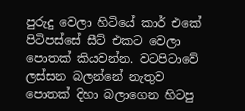පුරුදු වෙලා හිටියේ කාර් එකේ පිටිපස්සේ සීට් එකට වෙලා පොතක් කියවන්න. වටපිටාවේ ලස්සන බලන්නේ නැතුව පොතක් දිහා බලාගෙන හිටපු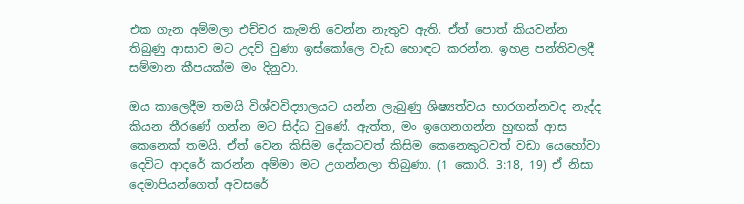එක ගැන අම්මලා එච්චර කැමති වෙන්න නැතුව ඇති. ඒත් පොත් කියවන්න තිබුණු ආසාව මට උදව් වුණා ඉස්කෝලෙ වැඩ හොඳට කරන්න. ඉහළ පන්තිවලදී සම්මාන කීපයක්ම මං දිනුවා.

ඔය කාලෙදීම තමයි විශ්වවිද්‍යාලයට යන්න ලැබුණු ශිෂ්‍යත්වය භාරගන්නවද නැද්ද කියන තීරණේ ගන්න මට සිද්ධ වුණේ. ඇත්ත, මං ඉගෙනගන්න හුඟක් ආස කෙනෙක් තමයි. ඒත් වෙන කිසිම දේකටවත් කිසිම කෙනෙකුටවත් වඩා යෙහෝවා දෙවිට ආදරේ කරන්න අම්මා මට උගන්නලා තිබුණා. (1 කොරි. 3:18, 19) ඒ නිසා දෙමාපියන්ගෙත් අවසරේ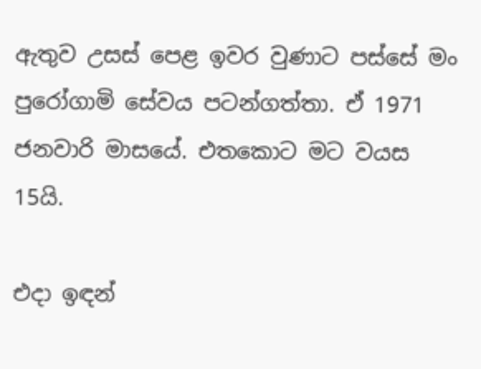ඇතුව උසස් පෙළ ඉවර වුණාට පස්සේ මං පුරෝගාමි සේවය පටන්ගත්තා. ඒ 1971 ජනවාරි මාසයේ. එතකොට මට වයස 15යි.

එදා ඉඳන්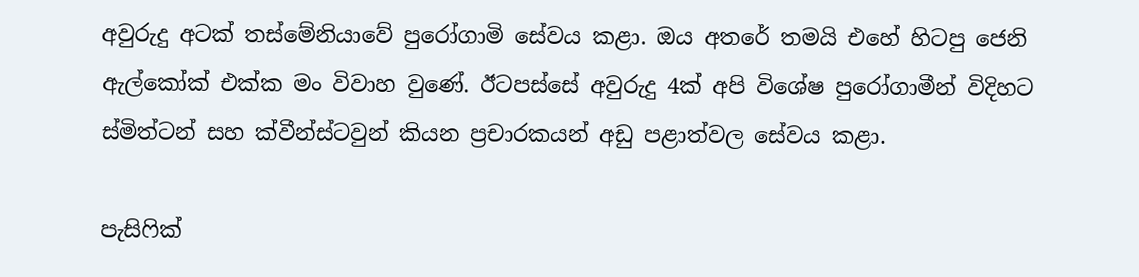අවුරුදු අටක් තස්මේනියාවේ පුරෝගාමි සේවය කළා. ඔය අතරේ තමයි එහේ හිටපු ජෙනි ඇල්කෝක් එක්ක මං විවාහ වුණේ. ඊටපස්සේ අවුරුදු 4ක් අපි විශේෂ පුරෝගාමීන් විදිහට ස්මිත්ටන් සහ ක්වීන්ස්ටවුන් කියන ප්‍රචාරකයන් අඩු පළාත්වල සේවය කළා.

පැසිෆික්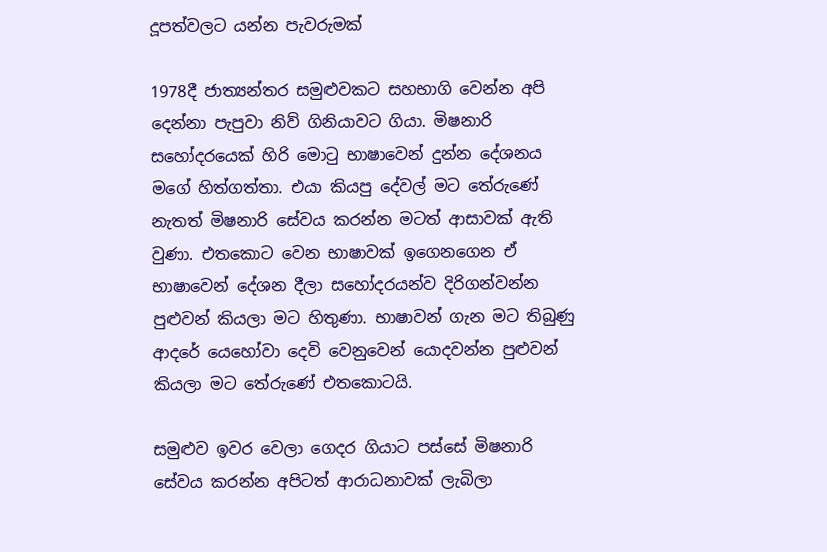දූපත්වලට යන්න පැවරුමක්

1978දී ජාත්‍යන්තර සමුළුවකට සහභාගි වෙන්න අපි දෙන්නා පැපුවා නිව් ගිනියාවට ගියා. මිෂනාරි සහෝදරයෙක් හිරි මොටු භාෂාවෙන් දුන්න දේශනය මගේ හිත්ගත්තා. එයා කියපු දේවල් මට තේරුණේ නැතත් මිෂනාරි සේවය කරන්න මටත් ආසාවක් ඇති වුණා. එතකොට වෙන භාෂාවක් ඉගෙනගෙන ඒ භාෂාවෙන් දේශන දීලා සහෝදරයන්ව දිරිගන්වන්න පුළුවන් කියලා මට හිතුණා. භාෂාවන් ගැන මට තිබුණු ආදරේ යෙහෝවා දෙවි වෙනුවෙන් යොදවන්න පුළුවන් කියලා මට තේරුණේ එතකොටයි.

සමුළුව ඉවර වෙලා ගෙදර ගියාට පස්සේ මිෂනාරි සේවය කරන්න අපිටත් ආරාධනාවක් ලැබිලා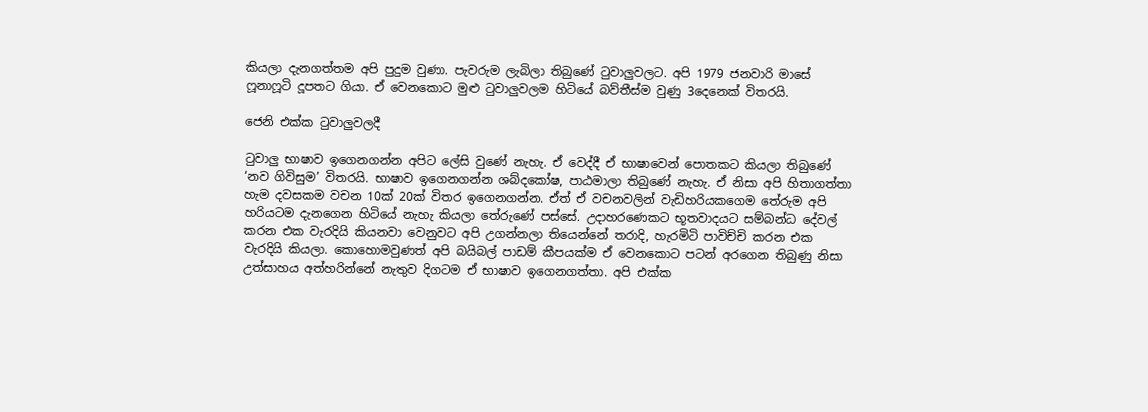කියලා දැනගත්තම අපි පුදුම වුණා. පැවරුම ලැබිලා තිබුණේ ටුවාලුවලට. අපි 1979 ජනවාරි මාසේ ෆූනාෆූටි දූපතට ගියා. ඒ වෙනකොට මුළු ටුවාලුවලම හිටියේ බව්තීස්ම වුණු 3දෙනෙක් විතරයි.

ජෙනි එක්ක ටුවාලුවලදී

ටුවාලු භාෂාව ඉගෙනගන්න අපිට ලේසි වුණේ නැහැ. ඒ වෙද්දී ඒ භාෂාවෙන් පොතකට කියලා තිබුණේ ‘නව ගිවිසුම’ විතරයි. භාෂාව ඉගෙනගන්න ශබ්දකෝෂ, පාඨමාලා තිබුණේ නැහැ. ඒ නිසා අපි හිතාගත්තා හැම දවසකම වචන 10ක් 20ක් විතර ඉගෙනගන්න. ඒත් ඒ වචනවලින් වැඩිහරියකගෙම තේරුම අපි හරියටම දැනගෙන හිටියේ නැහැ කියලා තේරුණේ පස්සේ. උදාහරණෙකට භූතවාදයට සම්බන්ධ දේවල් කරන එක වැරදියි කියනවා වෙනුවට අපි උගන්නලා තියෙන්නේ තරාදි, හැරමිටි පාවිච්චි කරන එක වැරදියි කියලා. කොහොමවුණත් අපි බයිබල් පාඩම් කීපයක්ම ඒ වෙනකොට පටන් අරගෙන තිබුණු නිසා උත්සාහය අත්හරින්නේ නැතුව දිගටම ඒ භාෂාව ඉගෙනගත්තා. අපි එක්ක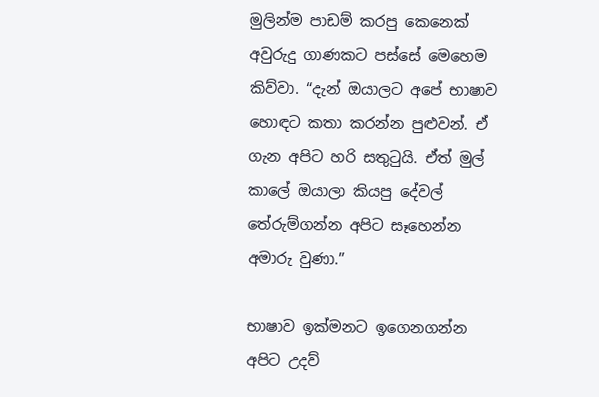මුලින්ම පාඩම් කරපු කෙනෙක් අවුරුදු ගාණකට පස්සේ මෙහෙම කිව්වා. “දැන් ඔයාලට අපේ භාෂාව හොඳට කතා කරන්න පුළුවන්. ඒ ගැන අපිට හරි සතුටුයි. ඒත් මුල් කාලේ ඔයාලා කියපු දේවල් තේරුම්ගන්න අපිට සෑහෙන්න අමාරු වුණා.”

භාෂාව ඉක්මනට ඉගෙනගන්න අපිට උදව්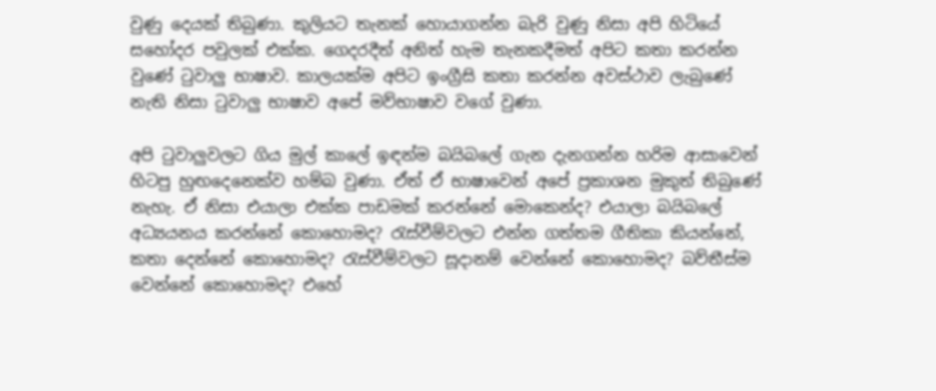වුණු දෙයක් තිබුණා. කුලියට තැනක් හොයාගන්න බැරි වුණු නිසා අපි හිටියේ සහෝදර පවුලක් එක්ක. ගෙදරදීත් අනිත් හැම තැනකදීමත් අපිට කතා කරන්න වුණේ ටුවාලු භාෂාව. කාලයක්ම අපිට ඉංග්‍රීසි කතා කරන්න අවස්ථාව ලැබුණේ නැති නිසා ටුවාලු භාෂාව අපේ මව්භාෂාව වගේ වුණා.

අපි ටුවාලුවලට ගිය මුල් කාලේ ඉඳන්ම බයිබලේ ගැන දැනගන්න හරිම ආසාවෙන් හිටපු හුඟදෙනෙක්ව හම්බ වුණා. ඒත් ඒ භාෂාවෙන් අපේ ප්‍රකාශන මුකුත් තිබුණේ නැහැ. ඒ නිසා එයාලා එක්ක පාඩමක් කරන්නේ මොකෙන්ද? එයාලා බයිබලේ අධ්‍යයනය කරන්නේ කොහොමද? රැස්වීම්වලට එන්න ගත්තම ගීතිකා කියන්නේ, කතා දෙන්නේ කොහොමද? රැස්වීම්වලට සූදානම් වෙන්නේ කොහොමද? බව්තීස්ම වෙන්නේ කොහොමද? එහේ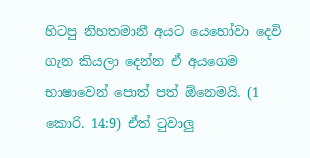හිටපු නිහතමානී අයට යෙහෝවා දෙවි ගැන කියලා දෙන්න ඒ අයගෙම භාෂාවෙන් පොත් පත් ඕනෙමයි. (1 කොරි. 14:9) ඒත් ටුවාලු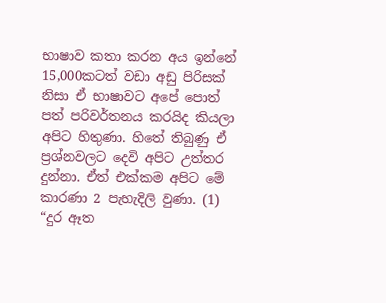භාෂාව කතා කරන අය ඉන්නේ 15,000කටත් වඩා අඩු පිරිසක් නිසා ඒ භාෂාවට අපේ පොත් පත් පරිවර්තනය කරයිද කියලා අපිට හිතුණා. හිතේ තිබුණු ඒ ප්‍රශ්නවලට දෙවි අපිට උත්තර දුන්නා. ඒත් එක්කම අපිට මේ කාරණා 2 පැහැදිලි වුණා. (1) “දුර ඈත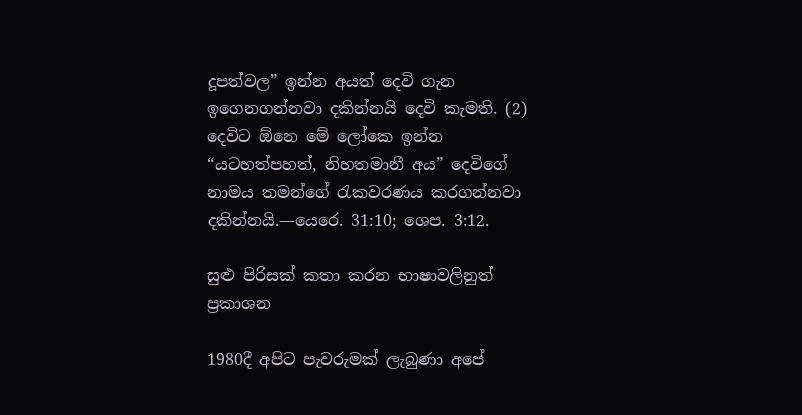දූපත්වල” ඉන්න අයත් දෙවි ගැන ඉගෙනගන්නවා දකින්නයි දෙවි කැමති. (2) දෙවිට ඕනෙ මේ ලෝකෙ ඉන්න “යටහත්පහත්, නිහතමානී අය” දෙවිගේ නාමය තමන්ගේ රැකවරණය කරගන්නවා දකින්නයි.—යෙරෙ. 31:10; ශෙප. 3:12.

සුළු පිරිසක් කතා කරන භාෂාවලිනුත් ප්‍රකාශන

1980දී අපිට පැවරුමක් ලැබුණා අපේ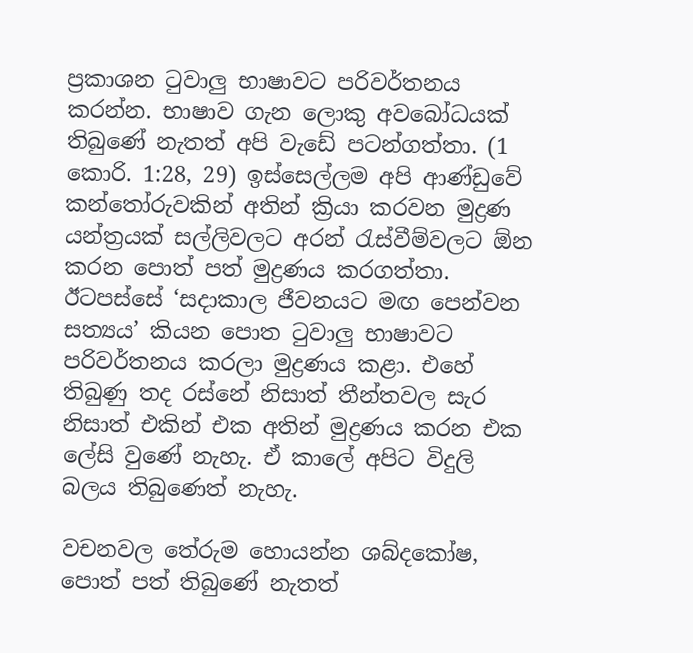ප්‍රකාශන ටුවාලු භාෂාවට පරිවර්තනය කරන්න. භාෂාව ගැන ලොකු අවබෝධයක් තිබුණේ නැතත් අපි වැඩේ පටන්ගත්තා. (1 කොරි. 1:28, 29) ඉස්සෙල්ලම අපි ආණ්ඩුවේ කන්තෝරුවකින් අතින් ක්‍රියා කරවන මුද්‍රණ යන්ත්‍රයක් සල්ලිවලට අරන් රැස්වීම්වලට ඕන කරන පොත් පත් මුද්‍රණය කරගත්තා. ඊටපස්සේ ‘සදාකාල ජීවනයට මඟ පෙන්වන සත්‍යය’ කියන පොත ටුවාලු භාෂාවට පරිවර්තනය කරලා මුද්‍රණය කළා. එහේ තිබුණු තද රස්නේ නිසාත් තීන්තවල සැර නිසාත් එකින් එක අතින් මුද්‍රණය කරන එක ලේසි වුණේ නැහැ. ඒ කාලේ අපිට විදුලි බලය තිබුණෙත් නැහැ.

වචනවල තේරුම හොයන්න ශබ්දකෝෂ, පොත් පත් තිබුණේ නැතත්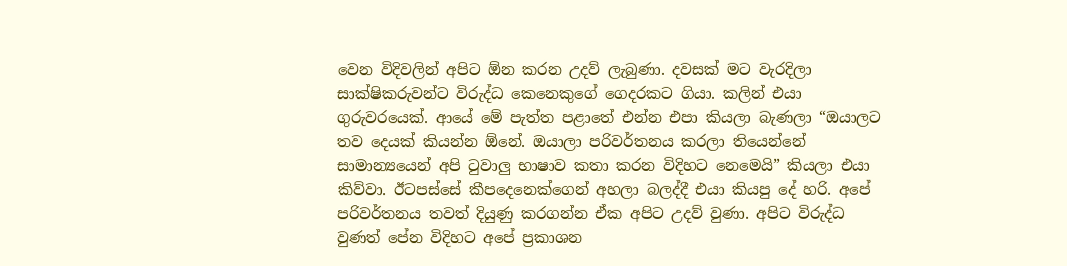වෙන විදිවලින් අපිට ඕන කරන උදව් ලැබුණා. දවසක් මට වැරදිලා සාක්ෂිකරුවන්ට විරුද්ධ කෙනෙකුගේ ගෙදරකට ගියා. කලින් එයා ගුරුවරයෙක්. ආයේ මේ පැත්ත පළාතේ එන්න එපා කියලා බැණලා “ඔයාලට තව දෙයක් කියන්න ඕනේ. ඔයාලා පරිවර්තනය කරලා තියෙන්නේ සාමාන්‍යයෙන් අපි ටුවාලු භාෂාව කතා කරන විදිහට නෙමෙයි” කියලා එයා කිව්වා. ඊටපස්සේ කීපදෙනෙක්ගෙන් අහලා බලද්දී එයා කියපු දේ හරි. අපේ පරිවර්තනය තවත් දියුණු කරගන්න ඒක අපිට උදව් වුණා. අපිට විරුද්ධ වුණත් පේන විදිහට අපේ ප්‍රකාශන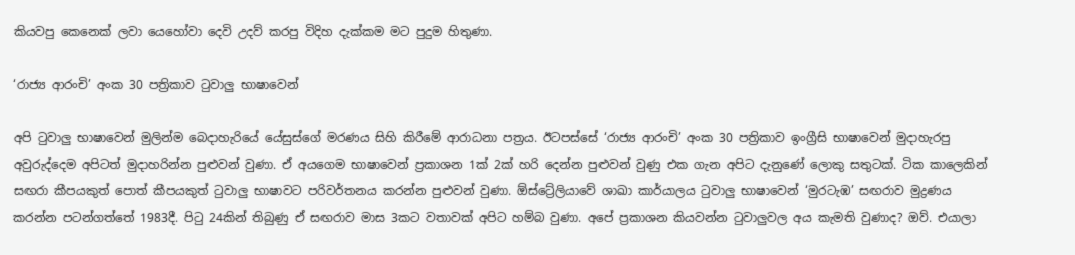කියවපු කෙනෙක් ලවා යෙහෝවා දෙවි උදව් කරපු විදිහ දැක්කම මට පුදුම හිතුණා.

‘රාජ්‍ය ආරංචි’ අංක 30 පත්‍රිකාව ටුවාලු භාෂාවෙන්

අපි ටුවාලු භාෂාවෙන් මුලින්ම බෙදාහැරියේ යේසුස්ගේ මරණය සිහි කිරීමේ ආරාධනා පත්‍රය. ඊටපස්සේ ‘රාජ්‍ය ආරංචි’ අංක 30 පත්‍රිකාව ඉංග්‍රීසි භාෂාවෙන් මුදාහැරපු අවුරුද්දෙම අපිටත් මුදාහරින්න පුළුවන් වුණා. ඒ අයගෙම භාෂාවෙන් ප්‍රකාශන 1ක් 2ක් හරි දෙන්න පුළුවන් වුණු එක ගැන අපිට දැනුණේ ලොකු සතුටක්. ටික කාලෙකින් සඟරා කීපයකුත් පොත් කීපයකුත් ටුවාලු භාෂාවට පරිවර්තනය කරන්න පුළුවන් වුණා. ඕස්ට්‍රේලියාවේ ශාඛා කාර්යාලය ටුවාලු භාෂාවෙන් ‘මුරටැඹ’ සඟරාව මුද්‍රණය කරන්න පටන්ගත්තේ 1983දී. පිටු 24කින් තිබුණු ඒ සඟරාව මාස 3කට වතාවක් අපිට හම්බ වුණා. අපේ ප්‍රකාශන කියවන්න ටුවාලුවල අය කැමති වුණාද? ඔව්. එයාලා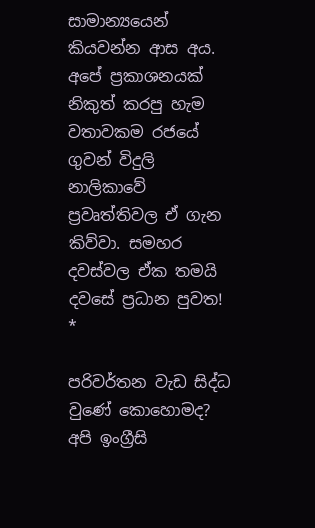සාමාන්‍යයෙන් කියවන්න ආස අය. අපේ ප්‍රකාශනයක් නිකුත් කරපු හැම වතාවකම රජයේ ගුවන් විදුලි නාලිකාවේ ප්‍රවෘත්තිවල ඒ ගැන කිව්වා. සමහර දවස්වල ඒක තමයි දවසේ ප්‍රධාන පුවත! *

පරිවර්තන වැඩ සිද්ධ වුණේ කොහොමද? අපි ඉංග්‍රීසි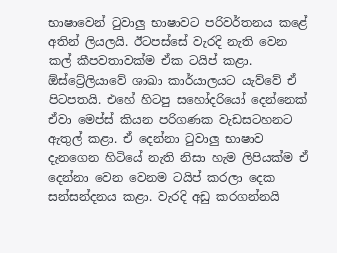භාෂාවෙන් ටුවාලු භාෂාවට පරිවර්තනය කළේ අතින් ලියලයි. ඊටපස්සේ වැරදි නැති වෙන කල් කීපවතාවක්ම ඒක ටයිප් කළා. ඕස්ට්‍රේලියාවේ ශාඛා කාර්යාලයට යැව්වේ ඒ පිටපතයි. එහේ හිටපු සහෝදරියෝ දෙන්නෙක් ඒවා මෙප්ස් කියන පරිගණක වැඩසටහනට ඇතුල් කළා. ඒ දෙන්නා ටුවාලු භාෂාව දැනගෙන හිටියේ නැති නිසා හැම ලිපියක්ම ඒ දෙන්නා වෙන වෙනම ටයිප් කරලා දෙක සන්සන්දනය කළා. වැරදි අඩු කරගන්නයි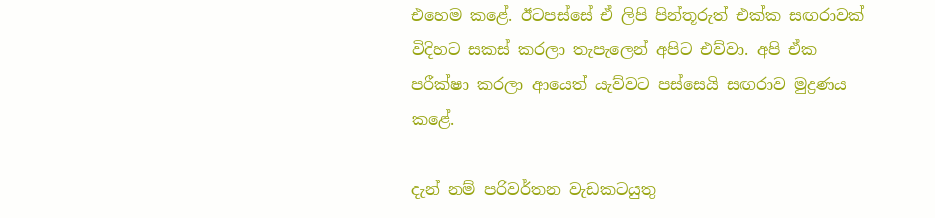එහෙම කළේ. ඊටපස්සේ ඒ ලිපි පින්තූරුත් එක්ක සඟරාවක් විදිහට සකස් කරලා තැපැලෙන් අපිට එව්වා. අපි ඒක පරීක්ෂා කරලා ආයෙත් යැව්වට පස්සෙයි සඟරාව මුද්‍රණය කළේ.

දැන් නම් පරිවර්තන වැඩකටයුතු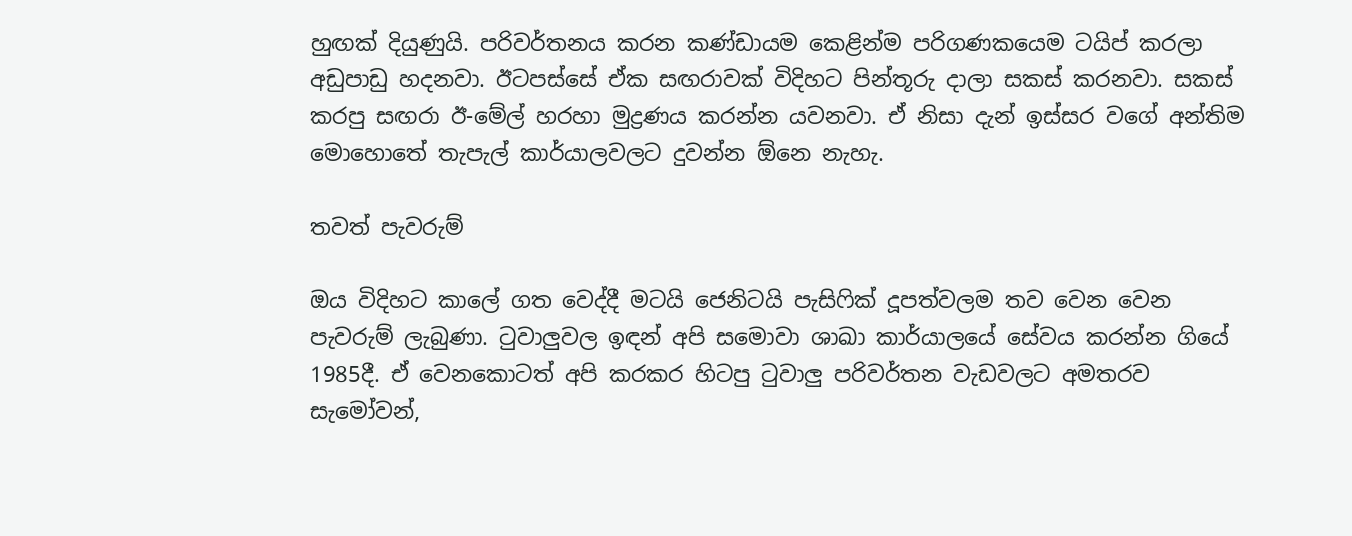හුඟක් දියුණුයි. පරිවර්තනය කරන කණ්ඩායම කෙළින්ම පරිගණකයෙම ටයිප් කරලා අඩුපාඩු හදනවා. ඊටපස්සේ ඒක සඟරාවක් විදිහට පින්තූරු දාලා සකස් කරනවා. සකස් කරපු සඟරා ඊ-මේල් හරහා මුද්‍රණය කරන්න යවනවා. ඒ නිසා දැන් ඉස්සර වගේ අන්තිම මොහොතේ තැපැල් කාර්යාලවලට දුවන්න ඕනෙ නැහැ.

තවත් පැවරුම්

ඔය විදිහට කාලේ ගත වෙද්දී මටයි ජෙනිටයි පැසිෆික් දූපත්වලම තව වෙන වෙන පැවරුම් ලැබුණා. ටුවාලුවල ඉඳන් අපි සමොවා ශාඛා කාර්යාලයේ සේවය කරන්න ගියේ 1985දී. ඒ වෙනකොටත් අපි කරකර හිටපු ටුවාලු පරිවර්තන වැඩවලට අමතරව සැමෝවන්,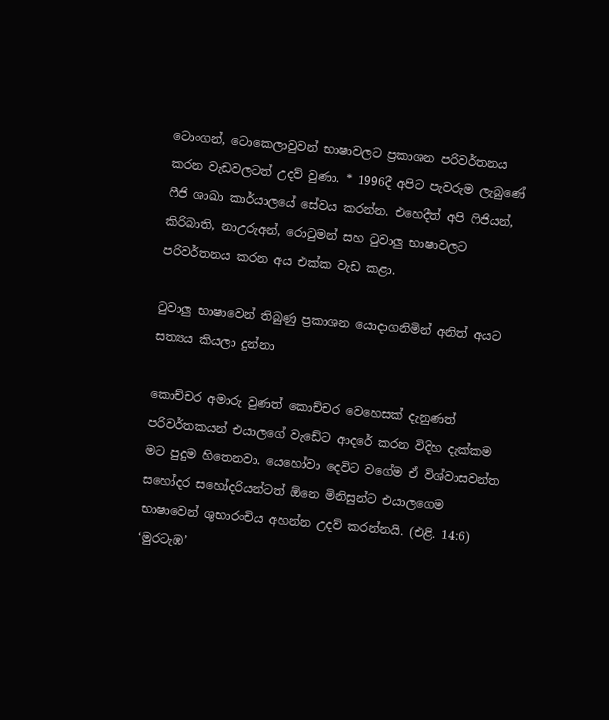ටොංගන්, ටොකෙලාවුවන් භාෂාවලට ප්‍රකාශන පරිවර්තනය කරන වැඩවලටත් උදව් වුණා. * 1996දී අපිට පැවරුම ලැබුණේ ෆීජි ශාඛා කාර්යාලයේ සේවය කරන්න. එහෙදීත් අපි ෆිජියන්, කිරිබාති, නාඋරුඅන්, රොටුමන් සහ ටුවාලු භාෂාවලට පරිවර්තනය කරන අය එක්ක වැඩ කළා.

ටුවාලු භාෂාවෙන් තිබුණු ප්‍රකාශන යොදාගනිමින් අනිත් අයට සත්‍යය කියලා දුන්නා

කොච්චර අමාරු වුණත් කොච්චර වෙහෙසක් දැනුණත් පරිවර්තකයන් එයාලගේ වැඩේට ආදරේ කරන විදිහ දැක්කම මට පුදුම හිතෙනවා. යෙහෝවා දෙවිට වගේම ඒ විශ්වාසවන්ත සහෝදර සහෝදරියන්ටත් ඕනෙ මිනිසුන්ට එයාලගෙම භාෂාවෙන් ශුභාරංචිය අහන්න උදව් කරන්නයි. (එළි. 14:6) ‘මුරටැඹ’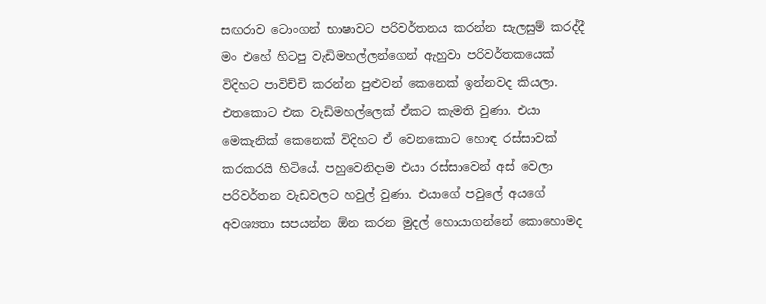සඟරාව ටොංගන් භාෂාවට පරිවර්තනය කරන්න සැලසුම් කරද්දී මං එහේ හිටපු වැඩිමහල්ලන්ගෙන් ඇහුවා පරිවර්තකයෙක් විදිහට පාවිච්චි කරන්න පුළුවන් කෙනෙක් ඉන්නවද කියලා. එතකොට එක වැඩිමහල්ලෙක් ඒකට කැමති වුණා. එයා මෙකැනික් කෙනෙක් විදිහට ඒ වෙනකොට හොඳ රස්සාවක් කරකරයි හිටියේ. පහුවෙනිදාම එයා රස්සාවෙන් අස් වෙලා පරිවර්තන වැඩවලට හවුල් වුණා. එයාගේ පවුලේ අයගේ අවශ්‍යතා සපයන්න ඕන කරන මුදල් හොයාගන්නේ කොහොමද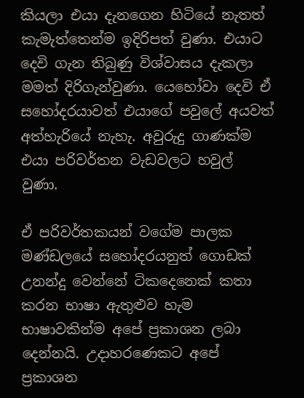කියලා එයා දැනගෙන හිටියේ නැතත් කැමැත්තෙන්ම ඉදිරිපත් වුණා. එයාට දෙවි ගැන තිබුණු විශ්වාසය දැකලා මමත් දිරිගැන්වුණා. යෙහෝවා දෙවි ඒ සහෝදරයාවත් එයාගේ පවුලේ අයවත් අත්හැරියේ නැහැ. අවුරුදු ගාණක්ම එයා පරිවර්තන වැඩවලට හවුල් වුණා.

ඒ පරිවර්තකයන් වගේම පාලක මණ්ඩලයේ සහෝදරයනුත් ගොඩක් උනන්දු වෙන්නේ ටිකදෙනෙක් කතා කරන භාෂා ඇතුළුව හැම භාෂාවකින්ම අපේ ප්‍රකාශන ලබා දෙන්නයි. උදාහරණෙකට අපේ ප්‍රකාශන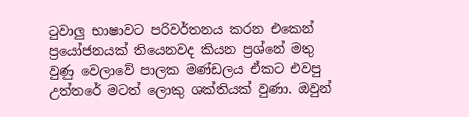ටුවාලු භාෂාවට පරිවර්තනය කරන එකෙන් ප්‍රයෝජනයක් තියෙනවද කියන ප්‍රශ්නේ මතු වුණු වෙලාවේ පාලක මණ්ඩලය ඒකට එවපු උත්තරේ මටත් ලොකු ශක්තියක් වුණා. ඔවුන්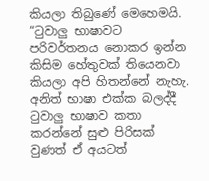කියලා තිබුණේ මෙහෙමයි. “ටුවාලු භාෂාවට පරිවර්තනය නොකර ඉන්න කිසිම හේතුවක් තියෙනවා කියලා අපි හිතන්නේ නැහැ. අනිත් භාෂා එක්ක බලද්දී ටුවාලු භාෂාව කතා කරන්නේ සුළු පිරිසක් වුණත් ඒ අයටත්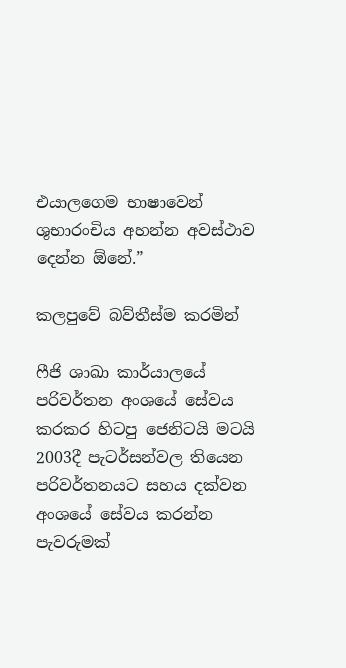එයාලගෙම භාෂාවෙන් ශුභාරංචිය අහන්න අවස්ථාව දෙන්න ඕනේ.”

කලපුවේ බව්තීස්ම කරමින්

ෆීජි ශාඛා කාර්යාලයේ පරිවර්තන අංශයේ සේවය කරකර හිටපු ජෙනිටයි මටයි 2003දී පැටර්සන්වල තියෙන පරිවර්තනයට සහය දක්වන අංශයේ සේවය කරන්න පැවරුමක්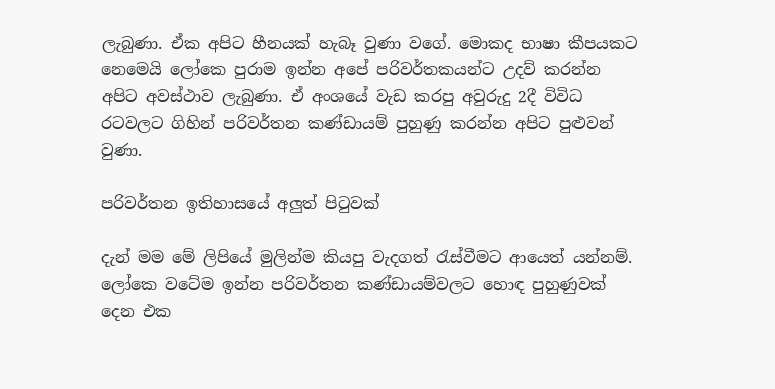ලැබුණා. ඒක අපිට හීනයක් හැබෑ වුණා වගේ. මොකද භාෂා කීපයකට නෙමෙයි ලෝකෙ පුරාම ඉන්න අපේ පරිවර්තකයන්ට උදව් කරන්න අපිට අවස්ථාව ලැබුණා. ඒ අංශයේ වැඩ කරපු අවුරුදු 2දී විවිධ රටවලට ගිහින් පරිවර්තන කණ්ඩායම් පුහුණු කරන්න අපිට පුළුවන් වුණා.

පරිවර්තන ඉතිහාසයේ අලුත් පිටුවක්

දැන් මම මේ ලිපියේ මුලින්ම කියපු වැදගත් රැස්වීමට ආයෙත් යන්නම්. ලෝකෙ වටේම ඉන්න පරිවර්තන කණ්ඩායම්වලට හොඳ පුහුණුවක් දෙන එක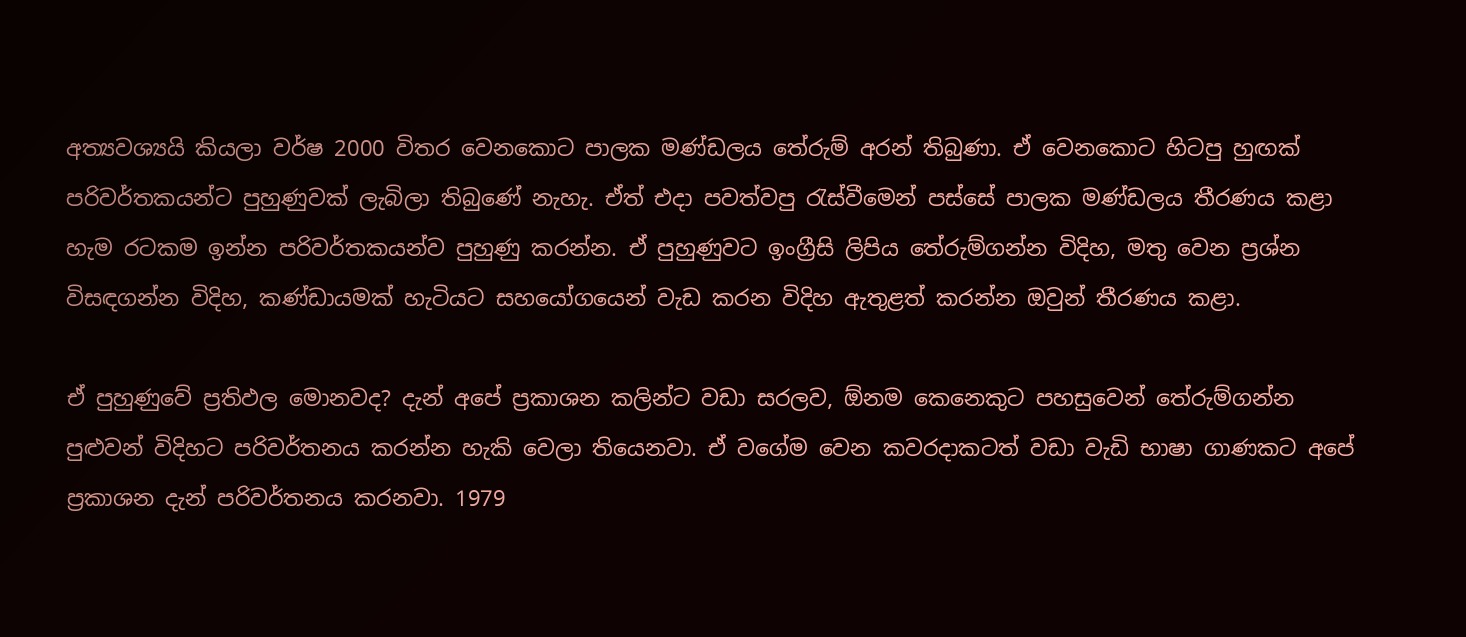අත්‍යවශ්‍යයි කියලා වර්ෂ 2000 විතර වෙනකොට පාලක මණ්ඩලය තේරුම් අරන් තිබුණා. ඒ වෙනකොට හිටපු හුඟක් පරිවර්තකයන්ට පුහුණුවක් ලැබිලා තිබුණේ නැහැ. ඒත් එදා පවත්වපු රැස්වීමෙන් පස්සේ පාලක මණ්ඩලය තීරණය කළා හැම රටකම ඉන්න පරිවර්තකයන්ව පුහුණු කරන්න. ඒ පුහුණුවට ඉංග්‍රීසි ලිපිය තේරුම්ගන්න විදිහ, මතු වෙන ප්‍රශ්න විසඳගන්න විදිහ, කණ්ඩායමක් හැටියට සහයෝගයෙන් වැඩ කරන විදිහ ඇතුළත් කරන්න ඔවුන් තීරණය කළා.

ඒ පුහුණුවේ ප්‍රතිඵල මොනවද? දැන් අපේ ප්‍රකාශන කලින්ට වඩා සරලව, ඕනම කෙනෙකුට පහසුවෙන් තේරුම්ගන්න පුළුවන් විදිහට පරිවර්තනය කරන්න හැකි වෙලා තියෙනවා. ඒ වගේම වෙන කවරදාකටත් වඩා වැඩි භාෂා ගාණකට අපේ ප්‍රකාශන දැන් පරිවර්තනය කරනවා. 1979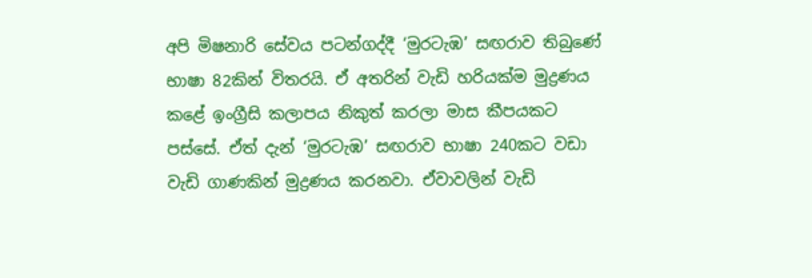අපි මිෂනාරි සේවය පටන්ගද්දී ‘මුරටැඹ’ සඟරාව තිබුණේ භාෂා 82කින් විතරයි. ඒ අතරින් වැඩි හරියක්ම මුද්‍රණය කළේ ඉංග්‍රීසි කලාපය නිකුත් කරලා මාස කීපයකට පස්සේ. ඒත් දැන් ‘මුරටැඹ’ සඟරාව භාෂා 240කට වඩා වැඩි ගාණකින් මුද්‍රණය කරනවා. ඒවාවලින් වැඩි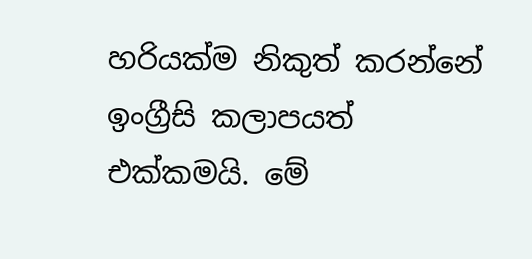හරියක්ම නිකුත් කරන්නේ ඉංග්‍රීසි කලාපයත් එක්කමයි. මේ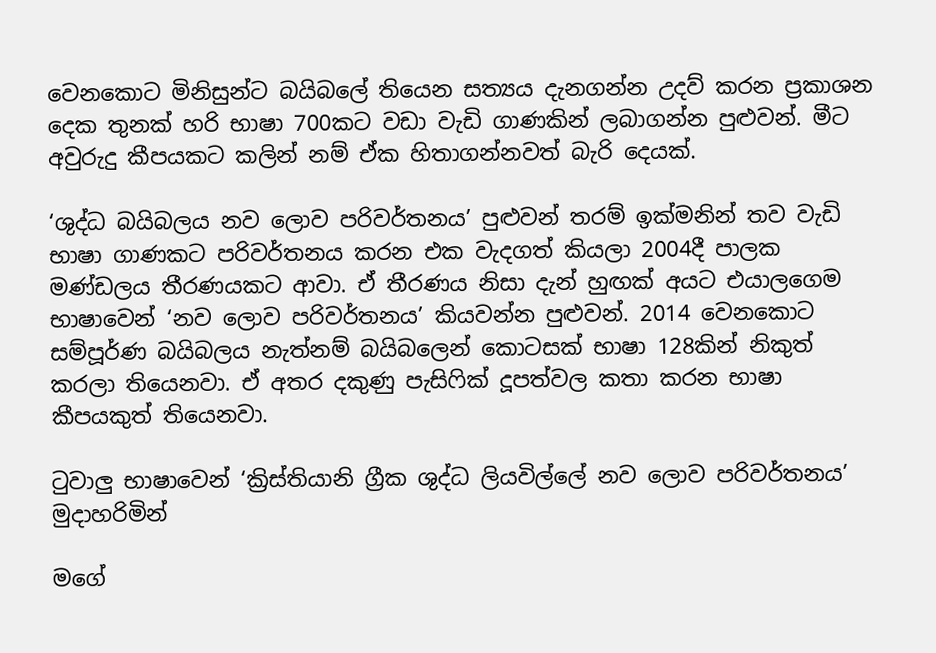වෙනකොට මිනිසුන්ට බයිබලේ තියෙන සත්‍යය දැනගන්න උදව් කරන ප්‍රකාශන දෙක තුනක් හරි භාෂා 700කට වඩා වැඩි ගාණකින් ලබාගන්න පුළුවන්. මීට අවුරුදු කීපයකට කලින් නම් ඒක හිතාගන්නවත් බැරි දෙයක්.

‘ශුද්ධ බයිබලය නව ලොව පරිවර්තනය’ පුළුවන් තරම් ඉක්මනින් තව වැඩි භාෂා ගාණකට පරිවර්තනය කරන එක වැදගත් කියලා 2004දී පාලක මණ්ඩලය තීරණයකට ආවා. ඒ තීරණය නිසා දැන් හුඟක් අයට එයාලගෙම භාෂාවෙන් ‘නව ලොව පරිවර්තනය’ කියවන්න පුළුවන්. 2014 වෙනකොට සම්පූර්ණ බයිබලය නැත්නම් බයිබලෙන් කොටසක් භාෂා 128කින් නිකුත් කරලා තියෙනවා. ඒ අතර දකුණු පැසිෆික් දූපත්වල කතා කරන භාෂා කීපයකුත් තියෙනවා.

ටුවාලු භාෂාවෙන් ‘ක්‍රිස්තියානි ග්‍රීක ශුද්ධ ලියවිල්ලේ නව ලොව පරිවර්තනය’ මුදාහරිමින්

මගේ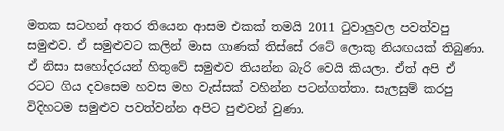මතක සටහන් අතර තියෙන ආසම එකක් තමයි 2011 ටුවාලුවල පවත්වපු සමුළුව. ඒ සමුළුවට කලින් මාස ගාණක් තිස්සේ රටේ ලොකු නියඟයක් තිබුණා. ඒ නිසා සහෝදරයන් හිතුවේ සමුළුව තියන්න බැරි වෙයි කියලා. ඒත් අපි ඒ රටට ගිය දවසෙම හවස මහ වැස්සක් වහින්න පටන්ගත්තා. සැලසුම් කරපු විදිහටම සමුළුව පවත්වන්න අපිට පුළුවන් වුණා.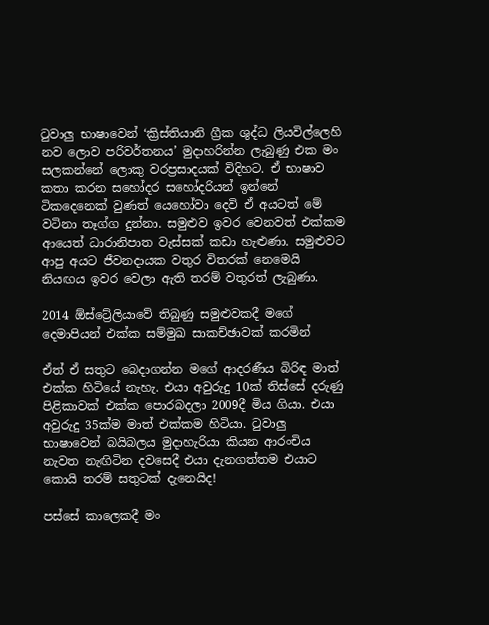ටුවාලු භාෂාවෙන් ‘ක්‍රිස්තියානි ග්‍රීක ශුද්ධ ලියවිල්ලෙහි නව ලොව පරිවර්තනය’ මුදාහරින්න ලැබුණු එක මං සලකන්නේ ලොකු වරප්‍රසාදයක් විදිහට. ඒ භාෂාව කතා කරන සහෝදර සහෝදරියන් ඉන්නේ ටිකදෙනෙක් වුණත් යෙහෝවා දෙවි ඒ අයටත් මේ වටිනා තෑග්ග දුන්නා. සමුළුව ඉවර වෙනවත් එක්කම ආයෙත් ධාරානිපාත වැස්සක් කඩා හැළුණා. සමුළුවට ආපු අයට ජීවනදායක වතුර විතරක් නෙමෙයි නියඟය ඉවර වෙලා ඇති තරම් වතුරත් ලැබුණා.

2014 ඕස්ට්‍රේලියාවේ තිබුණු සමුළුවකදී මගේ දෙමාපියන් එක්ක සම්මුඛ සාකච්ඡාවක් කරමින්

ඒත් ඒ සතුට බෙදාගන්න මගේ ආදරණීය බිරිඳ මාත් එක්ක හිටියේ නැහැ. එයා අවුරුදු 10ක් තිස්සේ දරුණු පිළිකාවක් එක්ක පොරබදලා 2009දී මිය ගියා. එයා අවුරුදු 35ක්ම මාත් එක්කම හිටියා. ටුවාලු භාෂාවෙන් බයිබලය මුදාහැරියා කියන ආරංචිය නැවත නැඟිටින දවසෙදී එයා දැනගත්තම එයාට කොයි තරම් සතුටක් දැනෙයිද!

පස්සේ කාලෙකදී මං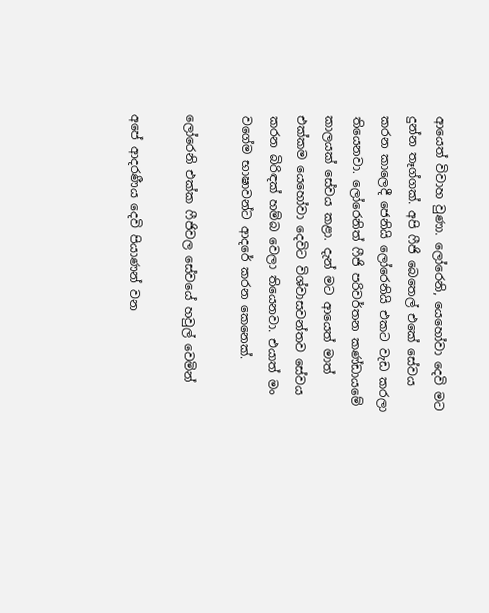ආයෙත් විවාහ වුණා. ලෝරෙනි, යෙහෝවා දෙවි මට දුන්න තෑග්ගක්. අපි ෆීජි බෙතෙල් එකේ සේවය කරන කාලෙදී ජෙනියි ලෝරෙනියි එකට වැඩ කරලා තියෙනවා. ලෝරෙනිත් ෆීජි පරිවර්තන කණ්ඩායමේ කාලයක් සේවය කළා. දැන් මට ආයෙත් මාත් එක්කම යෙහෝවා දෙවිට විශ්වාසවන්තව සේවය කරන බිරිඳක් හම්බ වෙලා තියෙනවා. එයාත් මං වගේම භාෂාවන්ට ආදරේ කරන කෙනෙක්.

ලෝරෙනි එක්ක ෆීජිවල සේවයේ හවුල් වෙමින්

අපේ ආදරණීය දෙවි පියාණන් වන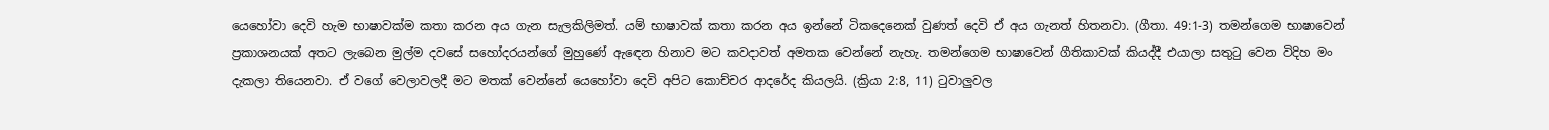යෙහෝවා දෙවි හැම භාෂාවක්ම කතා කරන අය ගැන සැලකිලිමත්. යම් භාෂාවක් කතා කරන අය ඉන්නේ ටිකදෙනෙක් වුණත් දෙවි ඒ අය ගැනත් හිතනවා. (ගීතා. 49:1-3) තමන්ගෙම භාෂාවෙන් ප්‍රකාශනයක් අතට ලැබෙන මුල්ම දවසේ සහෝදරයන්ගේ මුහුණේ ඇඳෙන හිනාව මට කවදාවත් අමතක වෙන්නේ නැහැ. තමන්ගෙම භාෂාවෙන් ගීතිකාවක් කියද්දී එයාලා සතුටු වෙන විදිහ මං දැකලා තියෙනවා. ඒ වගේ වෙලාවලදී මට මතක් වෙන්නේ යෙහෝවා දෙවි අපිට කොච්චර ආදරේද කියලයි. (ක්‍රියා 2:8, 11) ටුවාලුවල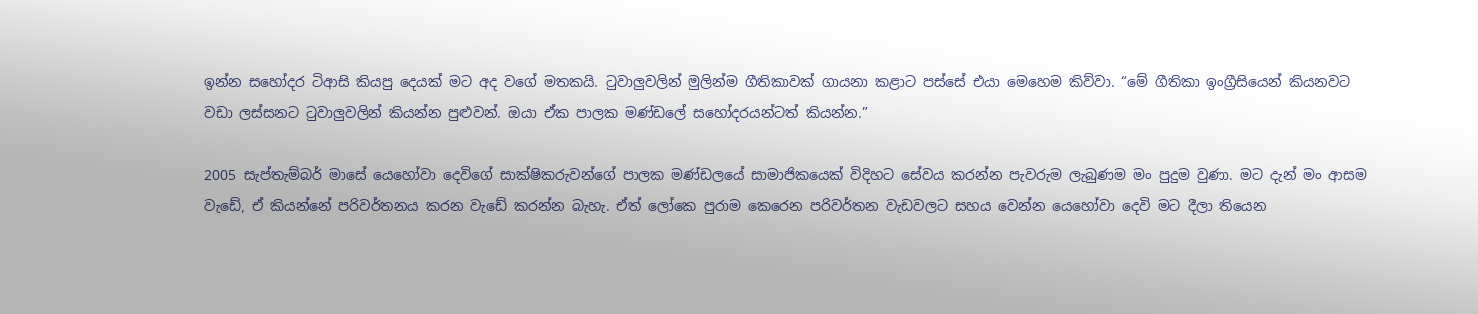ඉන්න සහෝදර ටිආසි කියපු දෙයක් මට අද වගේ මතකයි. ටුවාලුවලින් මුලින්ම ගීතිකාවක් ගායනා කළාට පස්සේ එයා මෙහෙම කිව්වා. “මේ ගීතිකා ඉංග්‍රීසියෙන් කියනවට වඩා ලස්සනට ටුවාලුවලින් කියන්න පුළුවන්. ඔයා ඒක පාලක මණ්ඩලේ සහෝදරයන්ටත් කියන්න.”

2005 සැප්තැම්බර් මාසේ යෙහෝවා දෙවිගේ සාක්ෂිකරුවන්ගේ පාලක මණ්ඩලයේ සාමාජිකයෙක් විදිහට සේවය කරන්න පැවරුම ලැබුණම මං පුදුම වුණා. මට දැන් මං ආසම වැඩේ, ඒ කියන්නේ පරිවර්තනය කරන වැඩේ කරන්න බැහැ. ඒත් ලෝකෙ පුරාම කෙරෙන පරිවර්තන වැඩවලට සහය වෙන්න යෙහෝවා දෙවි මට දීලා තියෙන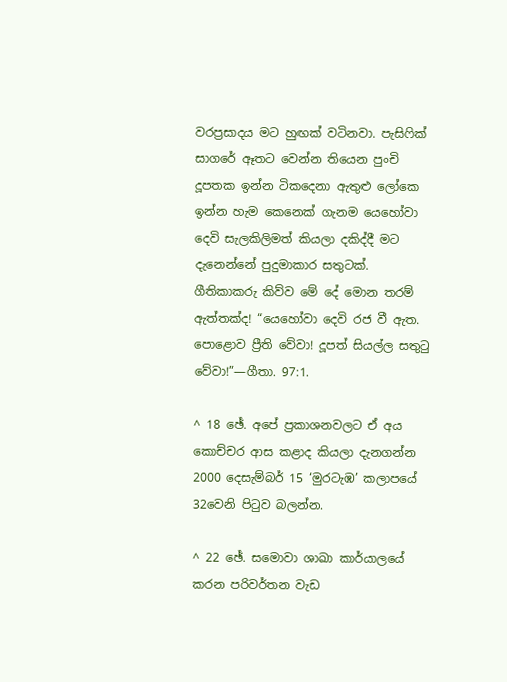වරප්‍රසාදය මට හුඟක් වටිනවා. පැසිෆික් සාගරේ ඈතට වෙන්න තියෙන පුංචි දූපතක ඉන්න ටිකදෙනා ඇතුළු ලෝකෙ ඉන්න හැම කෙනෙක් ගැනම යෙහෝවා දෙවි සැලකිලිමත් කියලා දකිද්දී මට දැනෙන්නේ පුදුමාකාර සතුටක්. ගීතිකාකරු කිව්ව මේ දේ මොන තරම් ඇත්තක්ද! “යෙහෝවා දෙවි රජ වී ඇත. පොළොව ප්‍රීති වේවා! දූපත් සියල්ල සතුටු වේවා!”—ගීතා. 97:1.

^ 18 ඡේ. අපේ ප්‍රකාශනවලට ඒ අය කොච්චර ආස කළාද කියලා දැනගන්න 2000 දෙසැම්බර් 15 ‘මුරටැඹ’ කලාපයේ 32වෙනි පිටුව බලන්න.

^ 22 ඡේ. සමොවා ශාඛා කාර්යාලයේ කරන පරිවර්තන වැඩ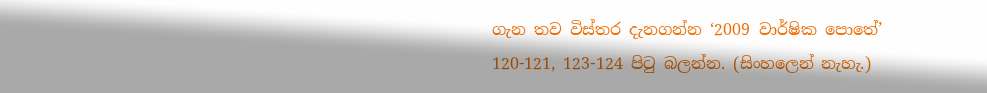ගැන තව විස්තර දැනගන්න ‘2009 වාර්ෂික පොතේ’ 120-121, 123-124 පිටු බලන්න. (සිංහලෙන් නැහැ.)